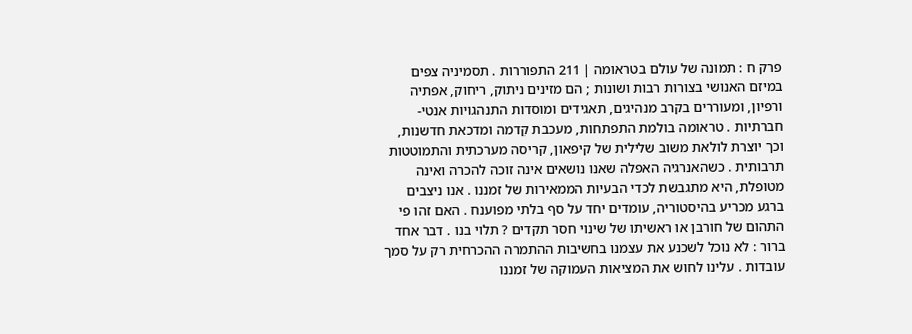פרק ח : תמונה של עולם בטראומה | 211 התפוררות . תסמיניה צפים במיזם האנושי בצורות רבות ושונות ; הם מזינים ניתוק, ריחוק, אפתיה ורפיון, ומעוררים בקרב מנהיגים, תאגידים ומוסדות התנהגויות אנטי-חברתיות . טראומה בולמת התפתחות, מעכבת קִדמה ומדכאת חדשנות, וכך יוצרת לולאת משוב שלילית של קיפאון, קריסה מערכתית והתמוטטות תרבותית . כשהאנרגיה האפלה שאנו נושאים אינה זוכה להכרה ואינה מטופלת, היא מתגבשת לכדי הבעיות הממאירות של זמננו . אנו ניצבים ברגע מכריע בהיסטוריה, עומדים יחד על סף בלתי מפוענח . האם זהו פי התהום של חורבן או ראשיתו של שינוי חסר תקדים ? תלוי בנו . דבר אחד ברור : לא נוכל לשכנע את עצמנו בחשיבות ההתמרה ההכרחית רק על סמך עובדות . עלינו לחוש את המציאות העמוקה של זמננו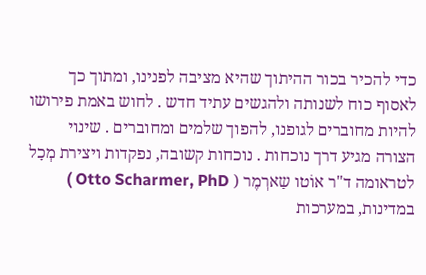כדי להכיר בכור ההיתוך שהיא מציבה לפנינו, ומתוך כך לאסוף כוח לשנותה ולהגשים עתיד חדש . לחוש באמת פירושו להיות מחוברים לגופנו, להפוך שלמים ומחוברים . שינוי הצורה מגיע דרך נוכחות . נוכחות קשובה, נפקדות ויצירת מְכָל לטראומה ד"ר אוֹטו שַארְמֶר ( Otto Scharmer, PhD ) במדינות, במערכות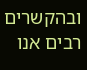ובהקשרים רבים אנו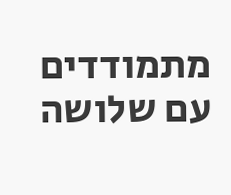מתמודדים עם שלושה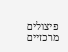פיצולים מרכזיים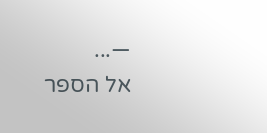—...
אל הספר